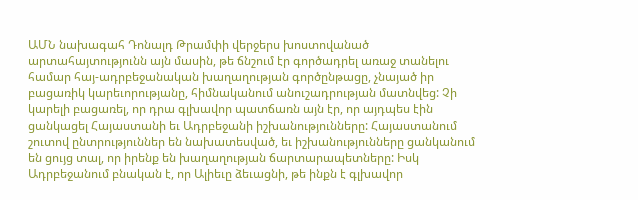ԱՄՆ նախագահ Դոնալդ Թրամփի վերջերս խոստովանած արտահայտությունն այն մասին, թե ճնշում էր գործադրել առաջ տանելու համար հայ-ադրբեջանական խաղաղության գործընթացը, չնայած իր բացառիկ կարեւորությանը, հիմնականում անուշադրության մատնվեց: Չի կարելի բացառել, որ դրա գլխավոր պատճառն այն էր, որ այդպես էին ցանկացել Հայաստանի եւ Ադրբեջանի իշխանությունները: Հայաստանում շուտով ընտրություններ են նախատեսված, եւ իշխանությունները ցանկանում են ցույց տալ, որ իրենք են խաղաղության ճարտարապետները: Իսկ Ադրբեջանում բնական է, որ Ալիեւը ձեւացնի, թե ինքն է գլխավոր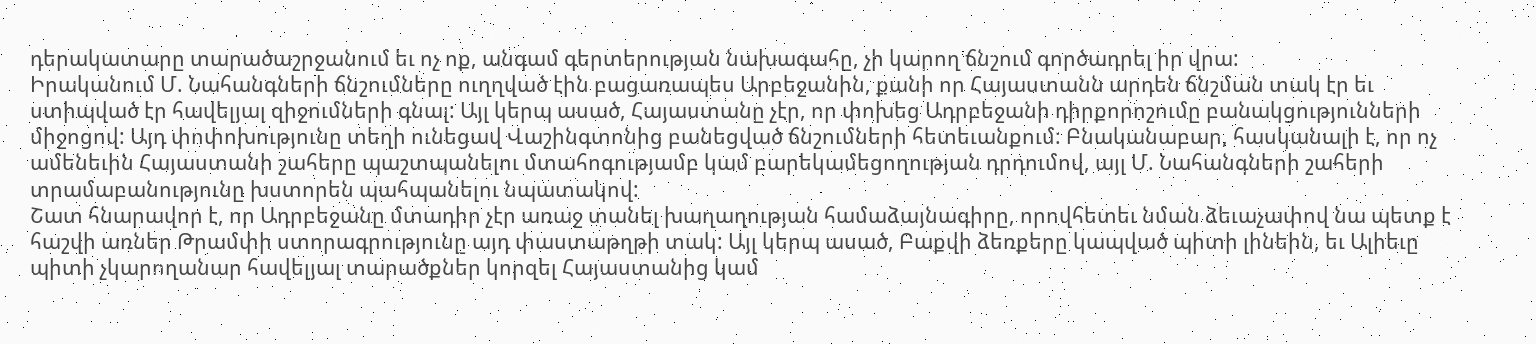դերակատարը տարածաշրջանում եւ ոչ ոք, անգամ գերտերության նախագահը, չի կարող ճնշում գործադրել իր վրա:
Իրականում Մ. Նահանգների ճնշումները ուղղված էին բացառապես Արբեջանին, քանի որ Հայաստանն արդեն ճնշման տակ էր եւ ստիպված էր հավելյալ զիջումների գնալ: Այլ կերպ ասած, Հայաստանը չէր, որ փոխեց Ադրբեջանի դիրքորոշումը բանակցությունների միջոցով: Այդ փոփոխությունը տեղի ունեցավ Վաշինգտոնից բանեցված ճնշումների հետեւանքում: Բնականաբար, հասկանալի է, որ ոչ ամենեւին Հայաստանի շահերը պաշտպանելու մտահոգությամբ կամ բարեկամեցողության դրդումով, այլ Մ. Նահանգների շահերի տրամաբանությունը խստորեն պահպանելու նպատակով:
Շատ հնարավոր է, որ Ադրբեջանը մտադիր չէր առաջ տանել խաղաղության համաձայնագիրը, որովհետեւ նման ձեւաչափով նա պետք է հաշվի առներ Թրամփի ստորագրությունը այդ փաստաթղթի տակ: Այլ կերպ ասած, Բաքվի ձեռքերը կապված պիտի լինեին, եւ Ալիեւը պիտի չկարողանար հավելյալ տարածքներ կորզել Հայաստանից կամ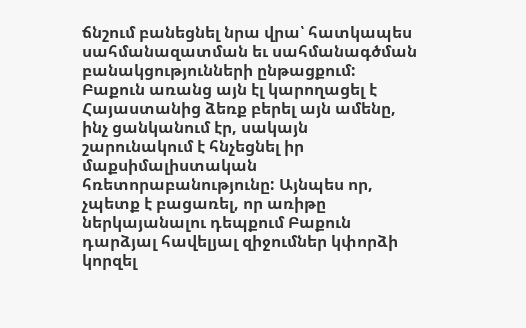ճնշում բանեցնել նրա վրա՝ հատկապես սահմանազատման եւ սահմանագծման բանակցությունների ընթացքում:
Բաքուն առանց այն էլ կարողացել է Հայաստանից ձեռք բերել այն ամենը, ինչ ցանկանում էր, սակայն շարունակում է հնչեցնել իր մաքսիմալիստական հռետորաբանությունը: Այնպես որ, չպետք է բացառել, որ առիթը ներկայանալու դեպքում Բաքուն դարձյալ հավելյալ զիջումներ կփորձի կորզել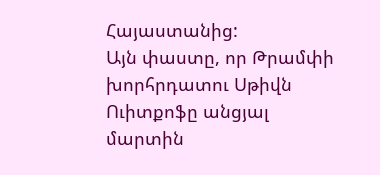Հայաստանից:
Այն փաստը, որ Թրամփի խորհրդատու Սթիվն Ուիտքոֆը անցյալ մարտին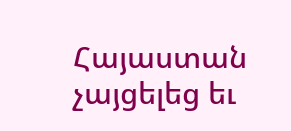Հայաստան չայցելեց եւ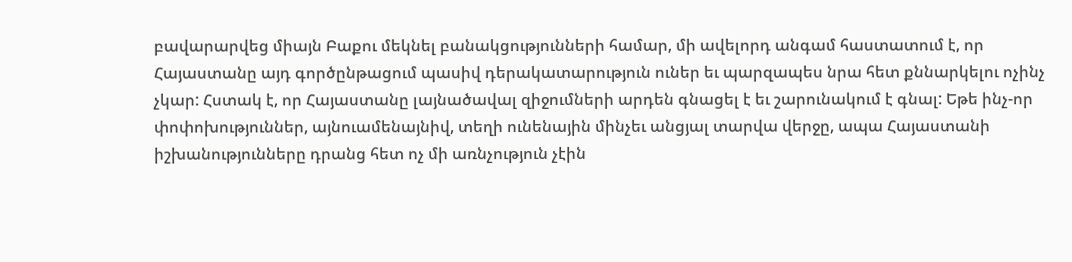բավարարվեց միայն Բաքու մեկնել բանակցությունների համար, մի ավելորդ անգամ հաստատում է, որ Հայաստանը այդ գործընթացում պասիվ դերակատարություն ուներ եւ պարզապես նրա հետ քննարկելու ոչինչ չկար: Հստակ է, որ Հայաստանը լայնածավալ զիջումների արդեն գնացել է եւ շարունակում է գնալ: Եթե ինչ-որ փոփոխություններ, այնուամենայնիվ, տեղի ունենային մինչեւ անցյալ տարվա վերջը, ապա Հայաստանի իշխանությունները դրանց հետ ոչ մի առնչություն չէին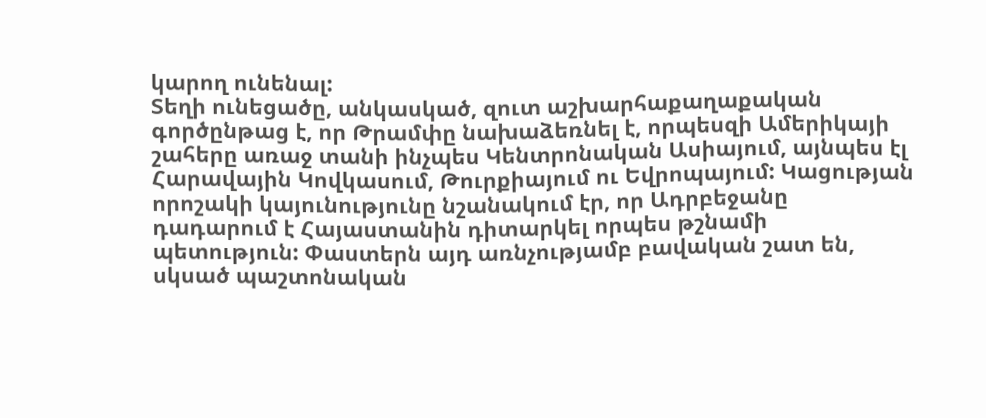կարող ունենալ:
Տեղի ունեցածը, անկասկած, զուտ աշխարհաքաղաքական գործընթաց է, որ Թրամփը նախաձեռնել է, որպեսզի Ամերիկայի շահերը առաջ տանի ինչպես Կենտրոնական Ասիայում, այնպես էլ Հարավային Կովկասում, Թուրքիայում ու Եվրոպայում: Կացության որոշակի կայունությունը նշանակում էր, որ Ադրբեջանը դադարում է Հայաստանին դիտարկել որպես թշնամի պետություն: Փաստերն այդ առնչությամբ բավական շատ են, սկսած պաշտոնական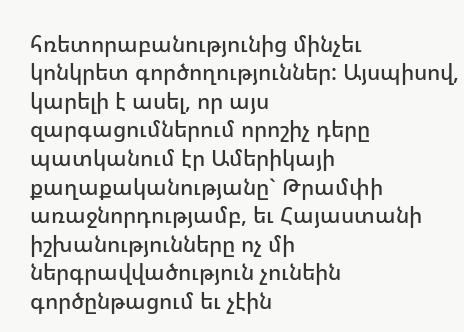հռետորաբանությունից մինչեւ կոնկրետ գործողություններ: Այսպիսով, կարելի է ասել, որ այս զարգացումներում որոշիչ դերը պատկանում էր Ամերիկայի քաղաքականությանը` Թրամփի առաջնորդությամբ, եւ Հայաստանի իշխանությունները ոչ մի ներգրավվածություն չունեին գործընթացում եւ չէին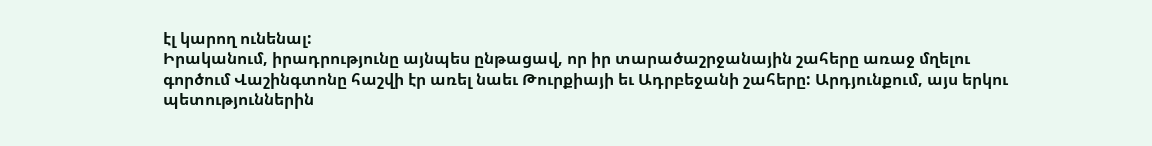էլ կարող ունենալ:
Իրականում, իրադրությունը այնպես ընթացավ, որ իր տարածաշրջանային շահերը առաջ մղելու գործում Վաշինգտոնը հաշվի էր առել նաեւ Թուրքիայի եւ Ադրբեջանի շահերը: Արդյունքում, այս երկու պետություններին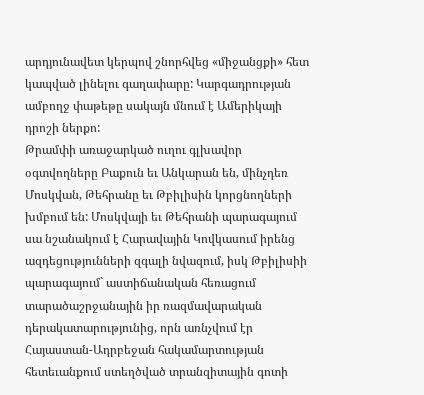արդյունավետ կերպով շնորհվեց «միջանցքի» հետ կապված լինելու գաղափարը: Կարգադրության ամբողջ փաթեթը սակայն մնում է Ամերիկայի դրոշի ներքո:
Թրամփի առաջարկած ուղու գլխավոր օգտվողները Բաքուն եւ Անկարան են, մինչդեռ Մոսկվան, Թեհրանը եւ Թբիլիսին կորցնողների խմբում են: Մոսկվայի եւ Թեհրանի պարագայում սա նշանակում է Հարավային Կովկասում իրենց ազդեցությունների զգալի նվազում, իսկ Թբիլիսիի պարագայում` աստիճանական հեռացում տարածաշրջանային իր ռազմավարական դերակատարությունից, որն առնչվում էր Հայաստան-Ադրբեջան հակամարտության հետեւանքում ստեղծված տրանզիտային գոտի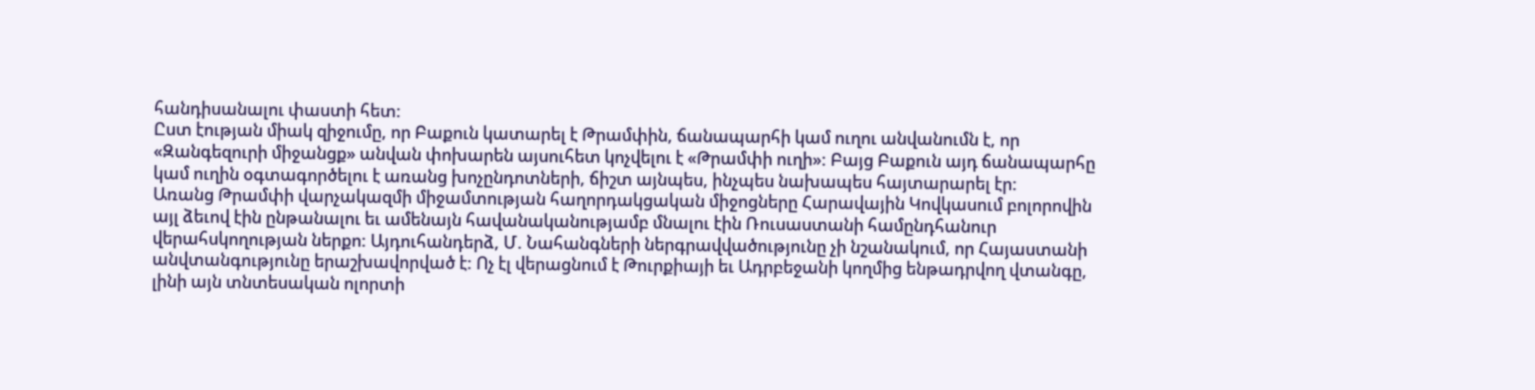հանդիսանալու փաստի հետ:
Ըստ էության միակ զիջումը, որ Բաքուն կատարել է Թրամփին, ճանապարհի կամ ուղու անվանումն է, որ «Զանգեզուրի միջանցք» անվան փոխարեն այսուհետ կոչվելու է «Թրամփի ուղի»: Բայց Բաքուն այդ ճանապարհը կամ ուղին օգտագործելու է առանց խոչընդոտների, ճիշտ այնպես, ինչպես նախապես հայտարարել էր:
Առանց Թրամփի վարչակազմի միջամտության հաղորդակցական միջոցները Հարավային Կովկասում բոլորովին այլ ձեւով էին ընթանալու եւ ամենայն հավանականությամբ մնալու էին Ռուսաստանի համընդհանուր վերահսկողության ներքո: Այդուհանդերձ, Մ. Նահանգների ներգրավվածությունը չի նշանակում, որ Հայաստանի անվտանգությունը երաշխավորված է: Ոչ էլ վերացնում է Թուրքիայի եւ Ադրբեջանի կողմից ենթադրվող վտանգը, լինի այն տնտեսական ոլորտի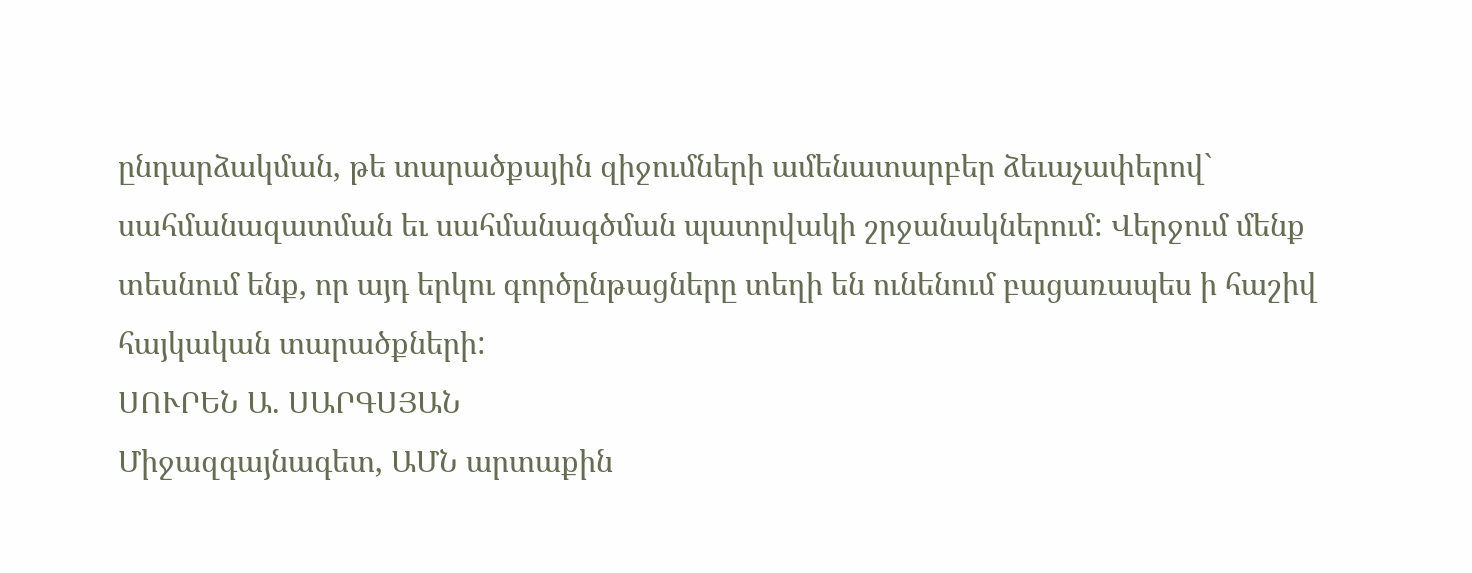ընդարձակման, թե տարածքային զիջումների ամենատարբեր ձեւաչափերով` սահմանազատման եւ սահմանագծման պատրվակի շրջանակներում: Վերջում մենք տեսնում ենք, որ այդ երկու գործընթացները տեղի են ունենում բացառապես ի հաշիվ հայկական տարածքների:
ՍՈՒՐԵՆ Ա. ՍԱՐԳՍՅԱՆ
Միջազգայնագետ, ԱՄՆ արտաքին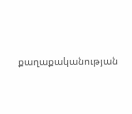քաղաքականության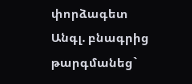փորձագետ
Անգլ. բնագրից թարգմանեց`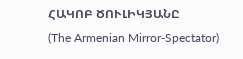ՀԱԿՈԲ ԾՈՒԼԻԿՅԱՆԸ
(The Armenian Mirror-Spectator)